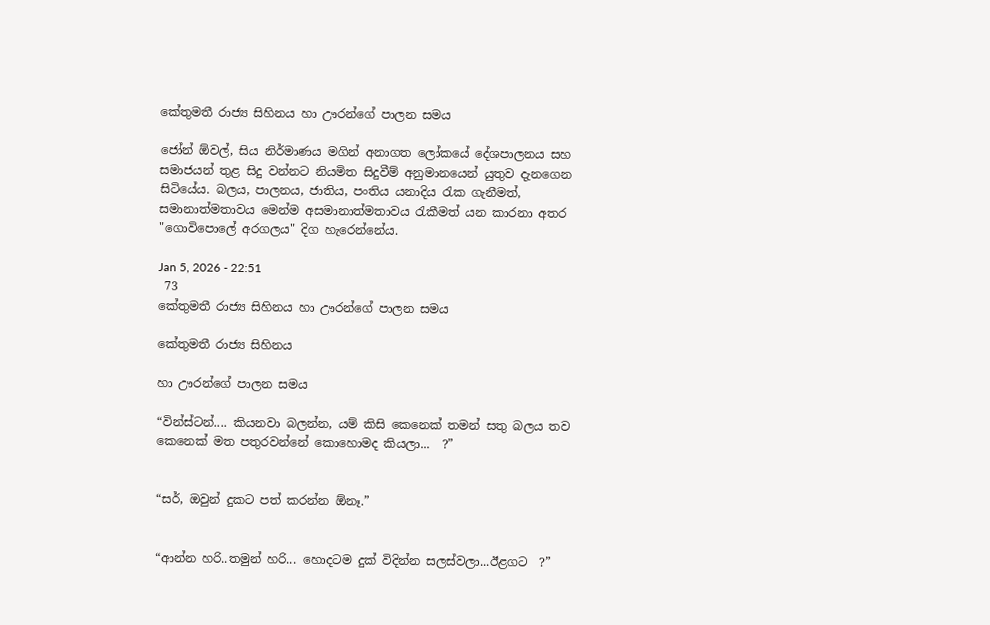කේතුමතී රාජ්‍ය සිහිනය හා ඌරන්ගේ පාලන සමය

ජෝන් ඕවල්, සිය නිර්මාණය මගින් අනාගත ලෝකයේ දේශපාලනය සහ සමාජයන් තුළ සිදු වන්නට නියමිත සිදුවීම් අනුමානයෙන් යුතුව දැනගෙන සිටියේය. බලය, පාලනය, ජාතිය, පංතිය යනාදිය රැක ගැනීමත්, සමානාත්මතාවය මෙන්ම අසමානාත්මතාවය රැකීමත් යන කාරනා අතර "ගොවිපොලේ අරගලය" දිග හැරෙන්නේය.

Jan 5, 2026 - 22:51
 73
කේතුමතී රාජ්‍ය සිහිනය හා ඌරන්ගේ පාලන සමය

කේතුමතී රාජ්‍ය සිහිනය

හා ඌරන්ගේ පාලන සමය

“වින්ස්ටන්.... කියනවා බලන්න, යම් කිසි කෙනෙක් තමන් සතු බලය තව කෙනෙක් මත පතුරවන්නේ කොහොමද කියලා...  ?”


“සර්, ඔවුන් දුකට පත් කරන්න ඕනෑ.”


“ආන්න හරි..තමුන් හරි... හොදටම දුක් විදින්න සලස්වලා...ඊළගට  ?”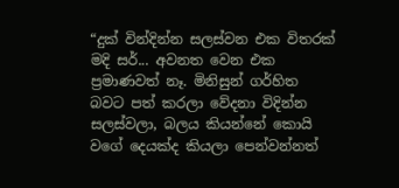“දුක් වින්දින්න සලස්වන එක විතරක් මදි සර්... අවනත වෙන එක ප්‍රමාණවත් නෑ. මිනිසුන් ගර්හිත බවට පත් කරලා වේදනා විදින්න සලස්වලා, බලය කියන්නේ කොයි වගේ දෙයක්ද කියලා පෙන්වන්නත්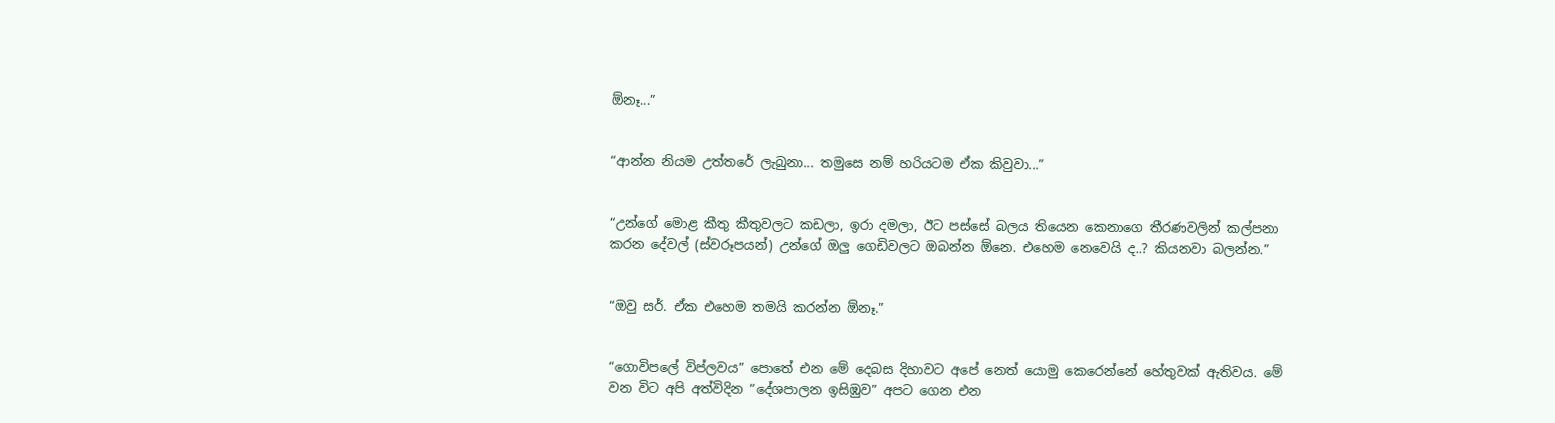ඕනෑ...”


“ආන්න නියම උත්තරේ ලැබුනා... තමුසෙ නම් හරියටම ඒක කිවුවා...”


“උන්ගේ මොළ කීතු කීතුවලට කඩලා, ඉරා දමලා, ඊට පස්සේ බලය තියෙන කෙනාගෙ තීරණවලින් කල්පනා කරන දේවල් (ස්වරූපයන්) උන්ගේ ඔලු ගෙඩිවලට ඔබන්න ඕනෙ. එහෙම නෙවෙයි ද..? කියනවා බලන්න.”


“ඔවු සර්. ඒක එහෙම තමයි කරන්න ඕනෑ.”


“ගොවිපලේ විප්ලවය” පොතේ එන මේ දෙබස දිහාවට අපේ නෙත් යොමු කෙරෙන්නේ හේතුවක් ඇතිවය. මේ වන විට අපි අත්විදින “දේශපාලන ඉසිඹුව” අපට ගෙන එන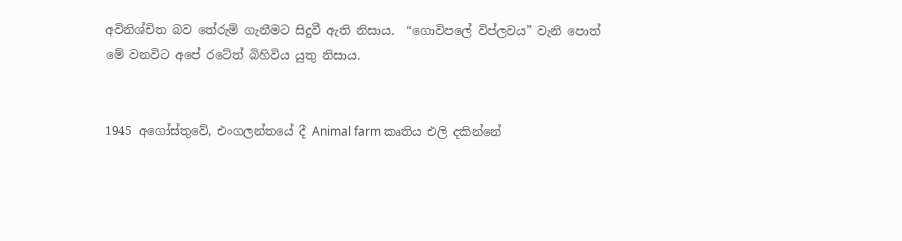අවිනිශ්චිත බව තේරුම් ගැනීමට සිදුවී ඇති නිසාය.  “ගොවිපලේ විප්ලවය” වැනි පොත්  මේ වනවිට අපේ රටේත් බිහිවිය යුතු නිසාය.


1945 අගෝස්තුවේ, එංගලන්තයේ දී Animal farm කෘතිය එලි දකින්නේ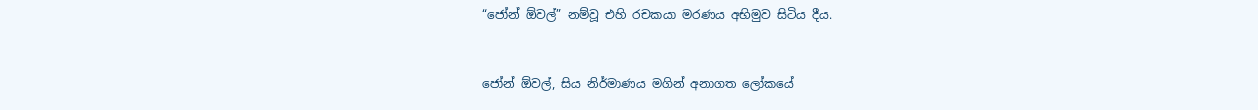“ජෝන් ඕවල්” නම්වූ එහි රචකයා මරණය අභිමුව සිටිය දීය.


ජෝන් ඕවල්, සිය නිර්මාණය මගින් අනාගත ලෝකයේ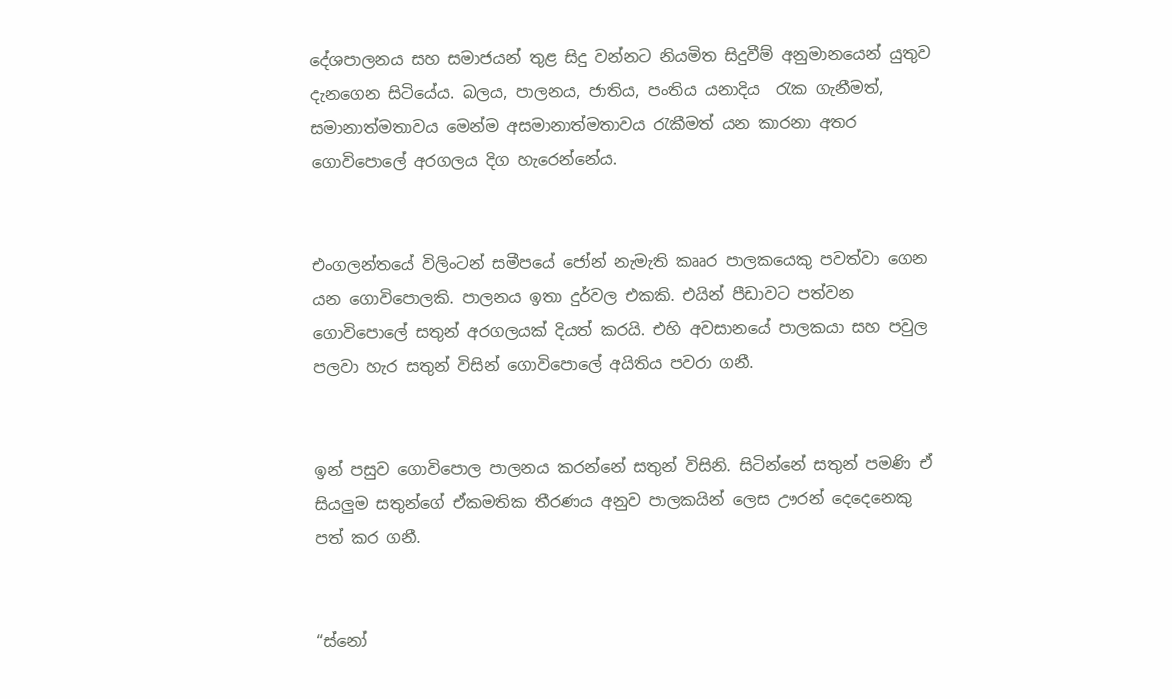දේශපාලනය සහ සමාජයන් තුළ සිදු වන්නට නියමිත සිදුවීම් අනුමානයෙන් යුතුව දැනගෙන සිටියේය. බලය, පාලනය, ජාතිය, පංතිය යනාදිය  රැක ගැනීමත්, සමානාත්මතාවය මෙන්ම අසමානාත්මතාවය රැකීමත් යන කාරනා අතර ගොවිපොලේ අරගලය දිග හැරෙන්නේය.


එංගලන්තයේ විලිංටන් සමීපයේ ජෝන් නැමැති කෲර පාලකයෙකු පවත්වා ගෙන යන ගොවිපොලකි. පාලනය ඉතා දුර්වල එකකි. එයින් පීඩාවට පත්වන ගොවිපොලේ සතුන් අරගලයක් දියත් කරයි. එහි අවසානයේ පාලකයා සහ පවුල පලවා හැර සතුන් විසින් ගොවිපොලේ අයිතිය පවරා ගනී.


ඉන් පසුව ගොවිපොල පාලනය කරන්නේ සතුන් විසිනි. සිටින්නේ සතුන් පමණි ඒ සියලුම සතුන්ගේ ඒකමතික තීරණය අනුව පාලකයින් ලෙස ඌරන් දෙදෙනෙකු පත් කර ගනී.


“ස්නෝ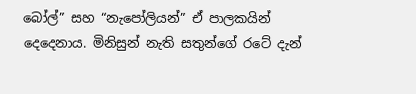බෝල්” සහ “නැපෝලියන්” ඒ පාලකයින් දෙදෙනාය. මිනිසුන් නැති සතුන්ගේ රටේ දැන්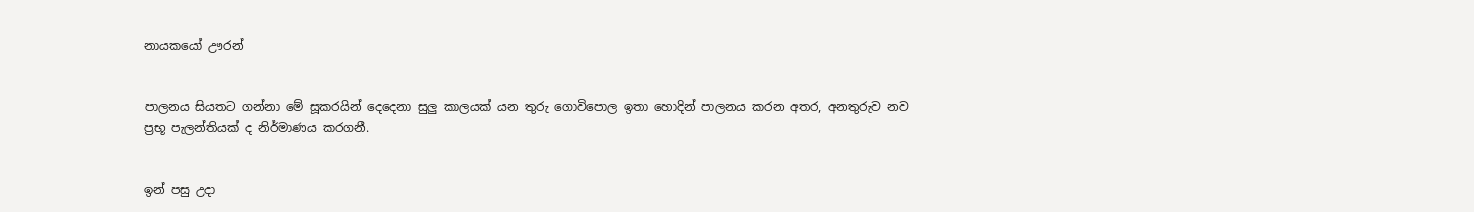නායකයෝ ඌරන්


පාලනය සියතට ගන්නා මේ සූකරයින් දෙදෙනා සුලු කාලයක් යන තුරු ගොවිපොල ඉතා හොදින් පාලනය කරන අතර, අනතුරුව නව ප්‍රභූ පැලන්තියක් ද නිර්මාණය කරගනී.


ඉන් පසු උදා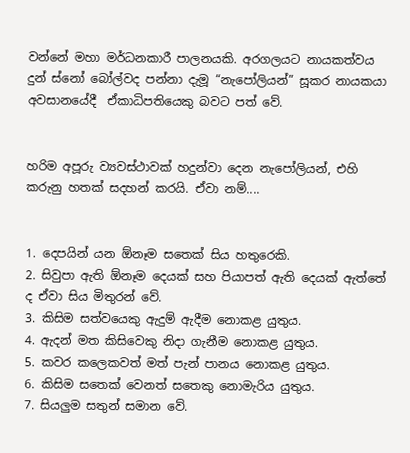වන්නේ මහා මර්ධනකාරී පාලනයකි. අරගලයට නායකත්වය දුන් ස්නෝ බෝල්වද පන්නා දැමූ “නැපෝලියන්” සූකර නායකයා අවසානයේදී  ඒකාධිපතියෙකු බවට පත් වේ.


හරිම අපූරු ව්‍යවස්ථාවක් හදුන්වා දෙන නැපෝලියන්, එහි කරුනු හතක් සදහන් කරයි. ඒවා නම්....


1. දෙපයින් යන ඕනෑම සතෙක් සිය හතුරෙකි.
2. සිවුපා ඇති ඕනෑම දෙයක් සහ පියාපත් ඇති දෙයක් ඇත්තේ ද ඒවා සිය මිතුරන් වේ.
3. කිසිම සත්වයෙකු ඇදුම් ඇදීම නොකළ යුතුය.
4. ඇදන් මත කිසිවෙකු නිදා ගැනීම නොකළ යුතුය.
5. කවර කලෙකවත් මත් පැන් පානය නොකළ යුතුය.
6. කිසිම සතෙක් වෙනත් සතෙකු නොමැරිය යුතුය.
7. සියලුම සතුන් සමාන වේ.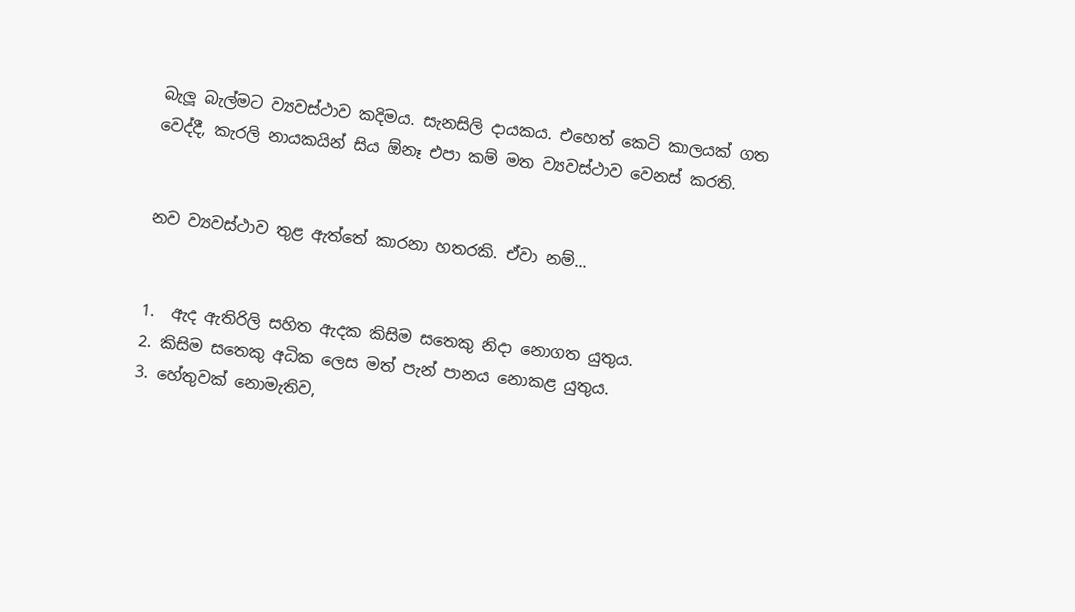බැලූ බැල්මට ව්‍යවස්ථාව කදිමය. සැනසිලි දායකය. එහෙත් කෙටි කාලයක් ගත වෙද්දී, කැරලි නායකයින් සිය ඕනෑ එපා කම් මත ව්‍යවස්ථාව වෙනස් කරති.


නව ව්‍යවස්ථාව තුළ ඇත්තේ කාරනා හතරකි. ඒවා නම්...


1.  ඇද ඇතිරිලි සහිත ඇදක කිසිම සතෙකු නිදා නොගත යුතුය.
2. කිසිම සතෙකු අධික ලෙස මත් පැන් පානය නොකළ යුතුය.
3. හේතුවක් නොමැතිව,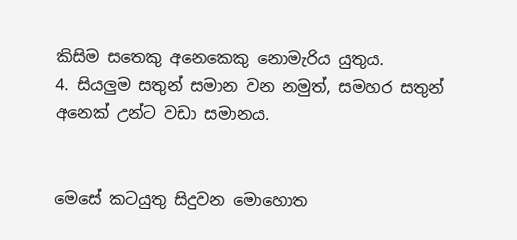කිසිම සතෙකු අනෙකෙකු නොමැරිය යුතුය.
4. සියලුම සතුන් සමාන වන නමුත්, සමහර සතුන් අනෙක් උන්ට වඩා සමානය.


මෙසේ කටයුතු සිදුවන මොහොත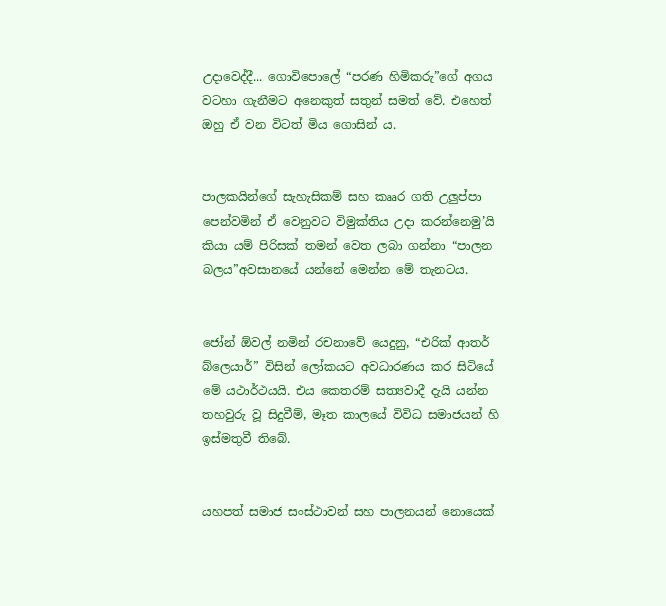උදාවෙද්දී... ගොවිපොලේ “පරණ හිමිකරු”ගේ අගය වටහා ගැනීමට අනෙකුත් සතුන් සමත් වේ. එහෙත් ඔහු ඒ වන විටත් මිය ගොසින්‍ ය.


පාලකයින්ගේ සැහැසිකම් සහ කෲර ගති උලුප්පා පෙන්වමින් ඒ වෙනුවට විමුක්තිය උදා කරන්නෙමු’යි කියා යම් පිරිසක් තමන් වෙත ලබා ගන්නා “පාලන බලය”අවසානයේ යන්නේ මෙන්න මේ තැනටය.


ජෝන් ඕවල් නමින් රචනාවේ යෙදුනු, “එරික් ආතර් බ්ලෙයාර්” විසින් ලෝකයට අවධාරණය කර සිටියේ මේ යථාර්ථයයි. එය කෙතරම් සත්‍යවාදී දැයි යන්න තහවුරු වූ සිදුවීම්, මෑත කාලයේ විවිධ සමාජයන් හි ඉස්මතුවී තිබේ.


යහපත් සමාජ සංස්ථාවන් සහ පාලනයන් නොයෙක්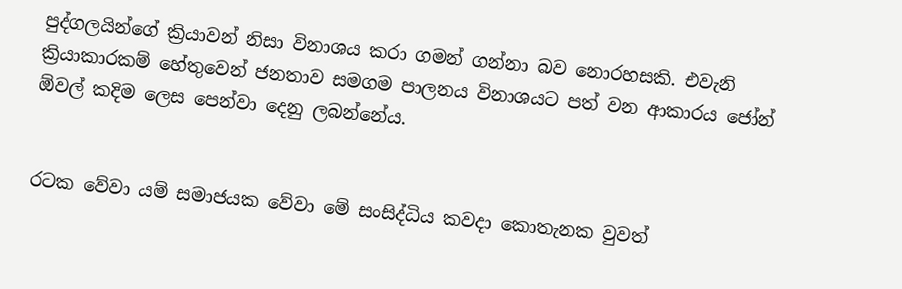පුද්ගලයින්ගේ ක්‍රියාවන් නිසා විනාශය කරා ගමන් ගන්නා බව නොරහසකි. එවැනි ක්‍රියාකාරකම් හේතුවෙන් ජනතාව සමගම පාලනය විනාශයට පත් වන ආකාරය ජෝන් ඕවල් කදිම ලෙස පෙන්වා දෙනු ලබන්නේය.


රටක වේවා යම් සමාජයක වේවා මේ සංසිද්ධිය කවදා කොතැනක වුවත්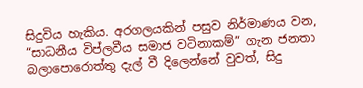සිදුවිය හැකිය. අරගලයකින් පසුව නිර්මාණය වන, “සාධනීය විප්ලවීය සමාජ වටිනාකම්” ගැන ජනතා බලාපොරොත්තු දැල් වී දිලෙන්නේ වුවත්, සිදු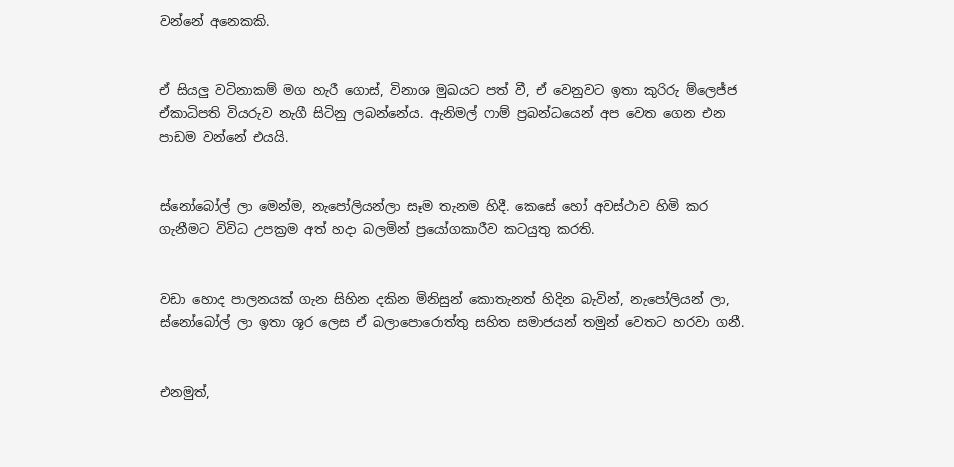වන්නේ අනෙකකි.


ඒ සියලු වටිනාකම් මග හැරී ගොස්, විනාශ මුඛයට පත් වී, ඒ වෙනුවට ඉතා කුරිරු ම්ලෙජ්ජ ඒකාධිපති වියරුව නැගී සිටිනු ලබන්නේය. ඇනිමල් ෆාම් ප්‍රබන්ධයෙන් අප වෙත ගෙන එන පාඩම වන්නේ එයයි.


ස්නෝබෝල් ලා මෙන්ම, නැපෝලියන්ලා සෑම තැනම හිදී. කෙසේ හෝ අවස්ථාව හිමි කර ගැනීමට විවිධ උපක්‍රම අත් හදා බලමින් ප්‍රයෝගකාරීව කටයුතු කරති.


වඩා හොද පාලනයක් ගැන සිහින දකින මිනිසුන් කොතැනත් හිදින බැවින්, නැපෝලියන් ලා, ස්නෝබෝල් ලා ඉතා ශූර ලෙස ඒ බලාපොරොත්තු සහිත සමාජයන් තමුන් වෙතට හරවා ගනී.


එනමුත්,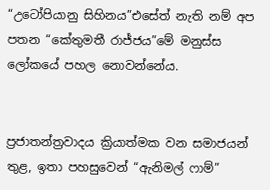“උටෝපියානු සිහිනය”එසේත් නැති නම් අප පතන “කේතුමතී රාජ්ජය”මේ මනුස්ස ලෝකයේ පහල නොවන්නේය.


ප්‍රජාතන්ත්‍රවාදය ක්‍රියාත්මක වන සමාජයන් තුළ, ඉතා පහසුවෙන් “ඇනිමල් ෆාම්”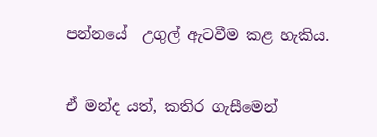පන්නයේ  උගුල් ඇටවීම කළ හැකිය.


ඒ මන්ද යත්, කතිර ගැසීමෙන්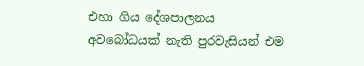එහා ගිය දේශපාලනය අවබෝධයක් නැති පුරවැසියන් එම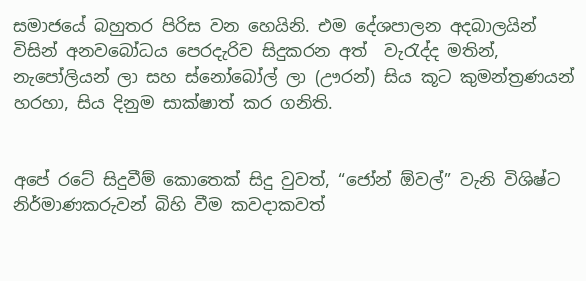සමාජයේ බහුතර පිරිස වන හෙයිනි. එම දේශපාලන අදබාලයින් විසින් අනවබෝධය පෙරදැරිව සිදුකරන අත්  වැරැද්ද මතින්, නැපෝලියන් ලා සහ ස්නෝබෝල් ලා (ඌරන්) සිය කූට කුමන්ත්‍රණයන් හරහා, සිය දිනුම සාක්ෂාත් කර ගනිති.


අපේ රටේ සිදුවීම් කොතෙක් සිදු වුවත්, “ජෝන් ඕවල්” වැනි විශිෂ්ට නිර්මාණකරුවන් බිහි වීම කවදාකවත්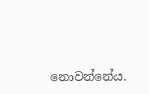නොවන්නේය.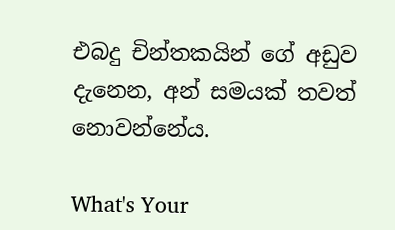එබදු චින්තකයින් ගේ අඩුව දැනෙන, අන් සමයක් තවත් නොවන්නේය.

What's Your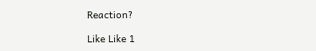Reaction?

Like Like 1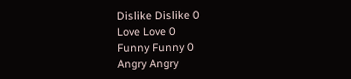Dislike Dislike 0
Love Love 0
Funny Funny 0
Angry Angry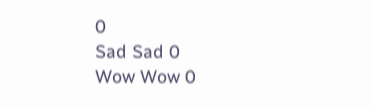0
Sad Sad 0
Wow Wow 0